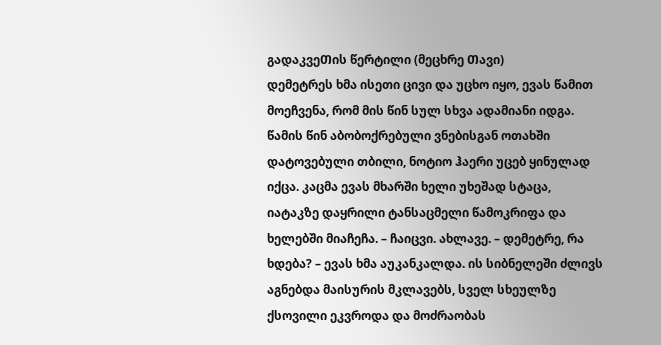გადაკვეᲗის წერტილი (მეცხრე Თავი)
დემეტრეს ხმა ისეთი ცივი და უცხო იყო, ევას წამით მოეჩვენა, რომ მის წინ სულ სხვა ადამიანი იდგა. წამის წინ აბობოქრებული ვნებისგან ოთახში დატოვებული თბილი, ნოტიო ჰაერი უცებ ყინულად იქცა. კაცმა ევას მხარში ხელი უხეშად სტაცა, იატაკზე დაყრილი ტანსაცმელი წამოკრიფა და ხელებში მიაჩეჩა. – ჩაიცვი. ახლავე. – დემეტრე, რა ხდება? – ევას ხმა აუკანკალდა. ის სიბნელეში ძლივს აგნებდა მაისურის მკლავებს, სველ სხეულზე ქსოვილი ეკვროდა და მოძრაობას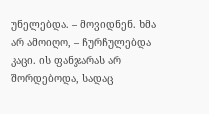უნელებდა. – მოვიდნენ. ხმა არ ამოიღო, – ჩურჩულებდა კაცი. ის ფანჯარას არ შორდებოდა, სადაც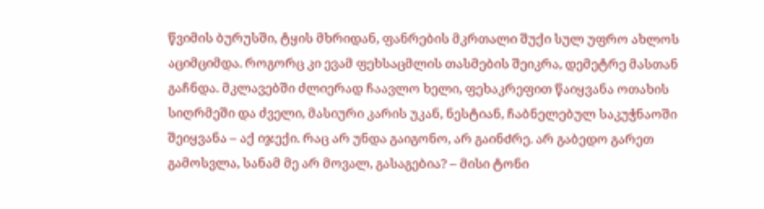წვიმის ბურუსში, ტყის მხრიდან, ფანრების მკრთალი შუქი სულ უფრო ახლოს აციმციმდა. როგორც კი ევამ ფეხსაცმლის თასმების შეიკრა, დემეტრე მასთან გაჩნდა. მკლავებში ძლიერად ჩაავლო ხელი, ფეხაკრეფით წაიყვანა ოთახის სიღრმეში და ძველი, მასიური კარის უკან, ნესტიან, ჩაბნელებულ საკუჭნაოში შეიყვანა – აქ იჯექი. რაც არ უნდა გაიგონო, არ გაინᲫრე. არ გაბედო გარეთ გამოსვლა, სანამ მე არ მოვალ, გასაგებია? – მისი ტონი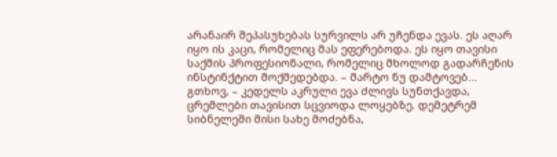არანაირ შეპასუხებას სურვილს არ უᲩენდა ევას. ეს აღარ იყო ის კაცი, რომელიც მას ეფერებოდა. ეს იყო თავისი საქმის პროფესიონალი, რომელიც მხოლოდ გადარჩენის ინსტინქტით მოქმედებდა. – მარტო ნუ დამტოვებ... გთხოვ, – კედელს აკრული ევა ძლივს სუნთქავდა, ცრემლები თავისით სცვიოდა ლოყებზე. დემეტრემ სიბნელეში მისი სახე მოᲫებნა,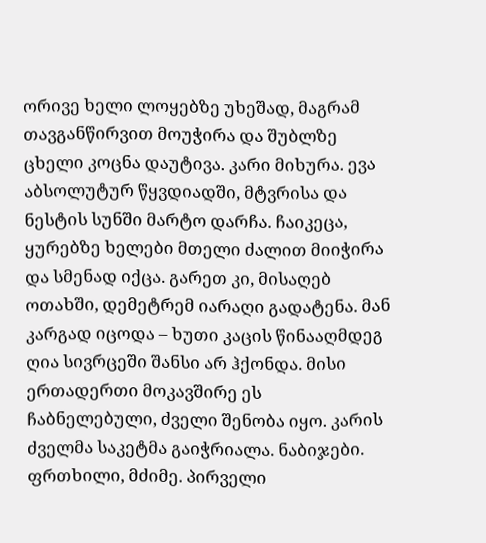ორივე ხელი ლოყებზე უხეშად, მაგრამ თავგანწირვით მოუჭირა და შუბლზე ცხელი კოცნა დაუტივა. კარი მიხურა. ევა აბსოლუტურ წყვდიადში, მტვრისა და ნესტის სუნში მარტო დარჩა. ჩაიკეცა, ყურებზე ხელები მთელი ძალით მიიჭირა და სმენად იქცა. გარეთ კი, მისაღებ ოთახში, დემეტრემ იარაღი გადატენა. მან კარგად იცოდა – ხუთი კაცის წინააღმდეგ ღია სივრცეში შანსი არ ჰქონდა. მისი ერთადერთი მოკავშირე ეს ჩაბნელებული, ძველი შენობა იყო. კარის ძველმა საკეტმა გაიჭრიალა. ნაბიჯები. ფრთხილი, მძიმე. პირველი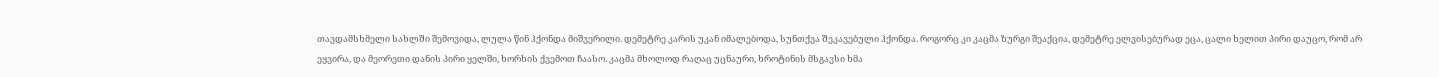თავდამსხმელი სახლᲨი შემოვიდა, ლულა წინ ჰქონდა მიშვერილი. დემეტრე კარის უკან იმალებოდა, სუნთქვა Შეკავებული ჰქონდა. როგორც კი კაცმა ზურგი შეაქცია, დემეტრე ელვისებურად ეცა, ცალი ხელით პირი დაუცო, რომ არ ეყვირა, და მეორეთი დანის პირი ყელში, ხორხის ქვემოთ ჩაასო. კაცმა მხოლოდ რაღაც უცნაური, ხროტინის მსგავსი ხმა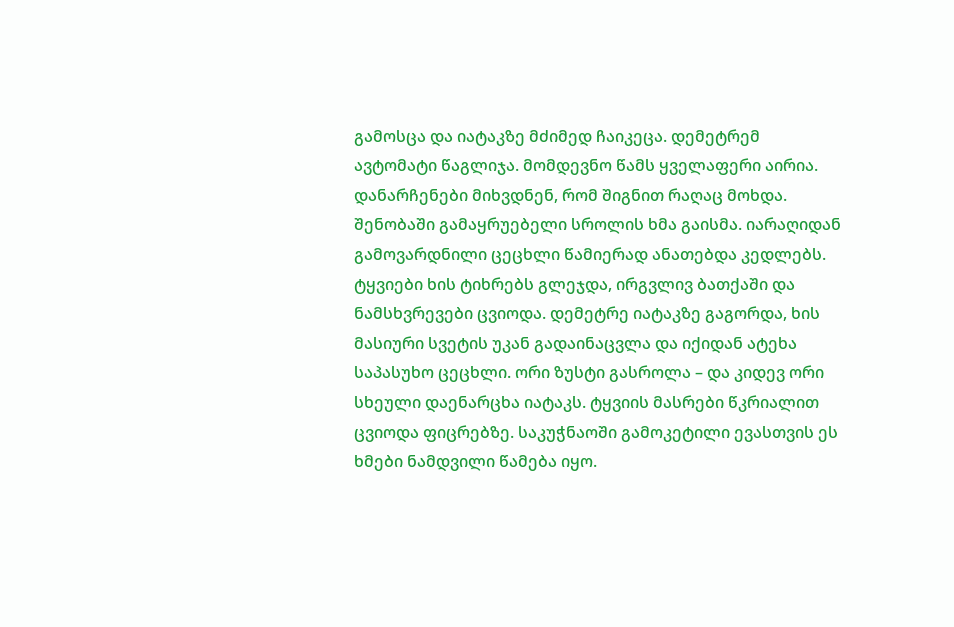გამოსცა და იატაკზე მძიმედ ჩაიკეცა. დემეტრემ ავტომატი წაგლიჯა. მომდევნო წამს ყველაფერი აირია. დანარჩენები მიხვდნენ, რომ შიგნით რაღაც მოხდა. შენობაში გამაყრუებელი სროლის ხმა გაისმა. იარაღიდან გამოვარდნილი ცეცხლი წამიერად ანათებდა კედლებს. ტყვიები ხის ტიხრებს გლეჯდა, ირგვლივ ბათქაში და ნამსხვრევები ცვიოდა. დემეტრე იატაკზე გაგორდა, ხის მასიური სვეტის უკან გადაინაცვლა და იქიდან ატეხა საპასუხო ცეცხლი. ორი ზუსტი გასროლა – და კიდევ ორი სხეული დაენარცხა იატაკს. ტყვიის მასრები წკრიალით ცვიოდა ფიცრებზე. საკუჭნაოში გამოკეტილი ევასთვის ეს ხმები ნამდვილი წამება იყო.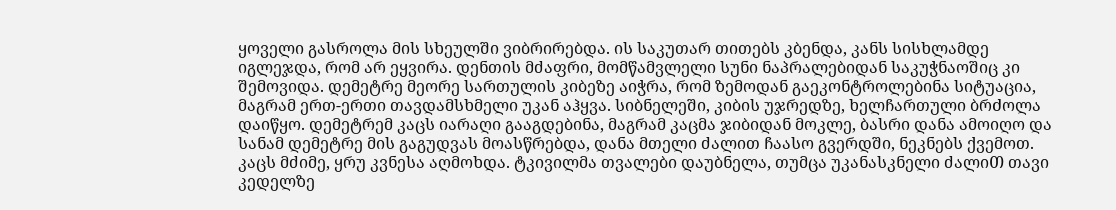ყოველი გასროლა მის სხეულში ვიბრირებდა. ის საკუთარ თითებს კბენდა, კანს სისხლამდე იგლეჯდა, რომ არ ეყვირა. დენთის მძაფრი, მომწამვლელი სუნი ნაპრალებიდან საკუჭნაოშიც კი შემოვიდა. დემეტრე მეორე სართულის კიბეზე აიჭრა, რომ ზემოდან გაეკონტროლებინა სიტუაცია, მაგრამ ერთ-ერთი თავდამსხმელი უკან აჰყვა. სიბნელეში, კიბის უჯრედზე, ხელჩართული ბრᲫოლა დაიწყო. დემეტრემ კაცს იარაღი გააგდებინა, მაგრამ კაცმა ჯიბიდან მოკლე, ბასრი დანა ამოიღო და სანამ დემეტრე მის გაგუდვას მოასწრებდა, დანა მთელი ძალით ჩაასო გვერდში, ნეკნებს ქვემოთ. კაცს მძიმე, ყრუ კვნესა აღმოხდა. ტკივილმა თვალები დაუბნელა, თუმცა უკანასკნელი ძალიᲗ თავი კედელზე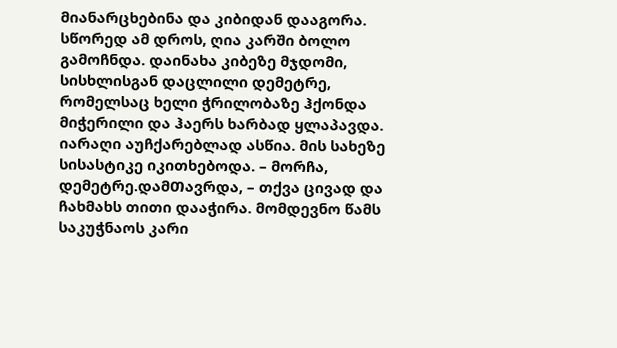მიანარცხებინა და კიბიდან დააგორა. სწორედ ამ დროს, ღია კარში ბოლო გამოჩნდა. დაინახა კიბეზე მჯდომი, სისხლისგან დაცლილი დემეტრე, რომელსაც ხელი ჭრილობაზე ჰქონდა მიჭერილი და ჰაერს ხარბად ყლაპავდა. იარაღი აუჩქარებლად ასწია. მის სახეზე სისასტიკე იკითხებოდა. – მორჩა, დემეტრე.დამᲗავრდა, – თქვა ცივად და ჩახმახს თითი დააჭირა. მომდევნო წამს საკუჭნაოს კარი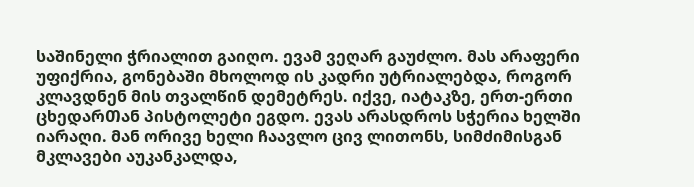საშინელი ჭრიალით გაიღო. ევამ ვეღარ გაუძლო. მას არაფერი უფიქრია, გონებაში მხოლოდ ის კადრი უტრიალებდა, როგორ კლავდნენ მის თვალწინ დემეტრეს. იქვე, იატაკზე, ერთ-ერთი ცხედარᲗან პისტოლეტი ეგდო. ევას არასდროს სჭერია ხელში იარაღი. მან ორივე ხელი ჩაავლო ცივ ლითონს, სიმძიმისგან მკლავები აუკანკალდა,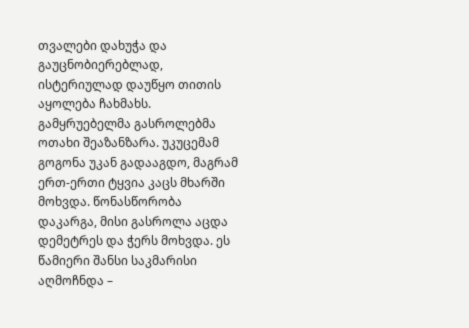თვალები დახუჭა და გაუცნობიერებლად, ისტერიულად დაუწყო თითის აყოლება ჩახმახს. გამყრუებელმა გასროლებმა ოთახი შეაზანზარა. უკუცემამ გოგონა უკან გადააგდო, მაგრამ ერთ-ერთი ტყვია კაცს მხარში მოხვდა. წონასწორობა დაკარგა, მისი გასროლა აცდა დემეტრეს და ჭერს მოხვდა. ეს წამიერი შანსი საკმარისი აღმოჩნდა –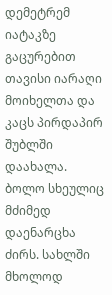დემეტრემ იატაკზე გაცურებით თავისი იარაღი მოიხელთა და კაცს პირდაპირ შუბლში დაახალა. ბოლო სხეულიც მძიმედ დაენარცხა ძირს. სახლში მხოლოდ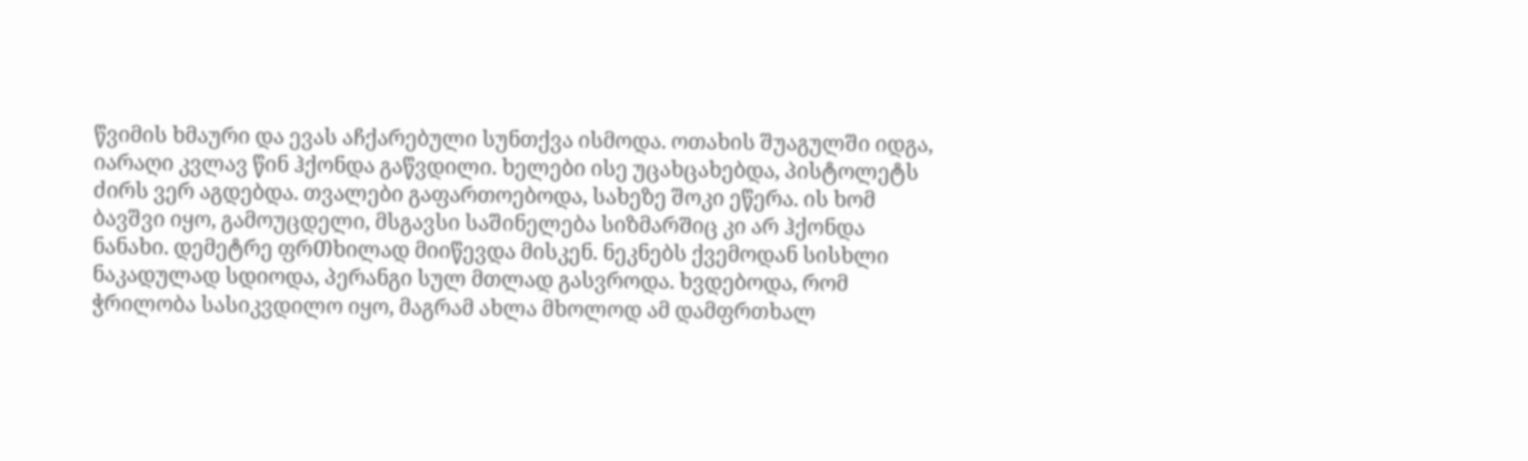წვიმის ხმაური და ევას აჩქარებული სუნთქვა ისმოდა. ოთახის შუაგულში იდგა, იარაღი კვლავ წინ ჰქონდა გაწვდილი. ხელები ისე უცახცახებდა, პისტოლეტს ძირს ვერ აგდებდა. თვალები გაფართოებოდა, სახეზე შოკი ეწერა. ის ხომ ბავშვი იყო, გამოუცდელი, მსგავსი საშინელება სიზმარᲨიც კი არ ჰქონდა ნანახი. დემეტრე ფრᲗხილად მიიწევდა მისკენ. ნეკნებს ქვემოდან სისხლი ნაკადულად სდიოდა, პერანგი სულ მთლად გასვროდა. ხვდებოდა, რომ ჭრილობა სასიკვდილო იყო, მაგრამ ახლა მხოლოდ ამ დამფრთხალ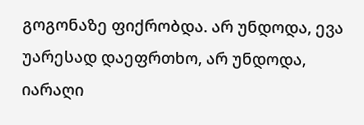გოგონაზე ფიქრობდა. არ უნდოდა, ევა უარესად დაეფრთხო, არ უნდოდა, იარაღი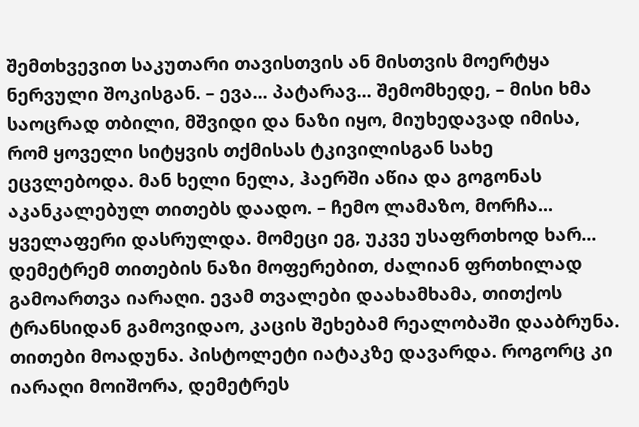შემთხვევით საკუთარი თავისთვის ან მისთვის მოერტყა ნერვული შოკისგან. – ევა... პატარავ... შემომხედე, – მისი ხმა საოცრად თბილი, მშვიდი და ნაზი იყო, მიუხედავად იმისა, რომ ყოველი სიტყვის თქმისას ტკივილისგან სახე ეცვლებოდა. მან ხელი ნელა, ჰაერში აწია და გოგონას აკანკალებულ თითებს დაადო. – ჩემო ლამაზო, მორჩა... ყველაფერი დასრულდა. მომეცი ეგ, უკვე უსაფრთხოდ ხარ... დემეტრემ თითების ნაზი მოფერებით, ძალიან ფრთხილად გამოართვა იარაღი. ევამ თვალები დაახამხამა, თითქოს ტრანსიდან გამოვიდაო, კაცის შეხებამ რეალობაში დააბრუნა. თითები მოადუნა. პისტოლეტი იატაკზე დავარდა. როგორც კი იარაღი მოიშორა, დემეტრეს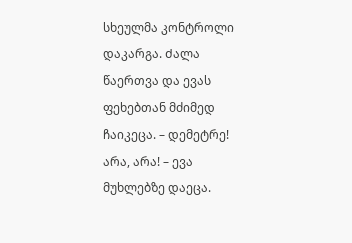სხეულმა კონტროლი დაკარგა. Ძალა წაერთვა და ევას ფეხებთან მძიმედ ჩაიკეცა. – დემეტრე! არა, არა! – ევა მუხლებზე დაეცა.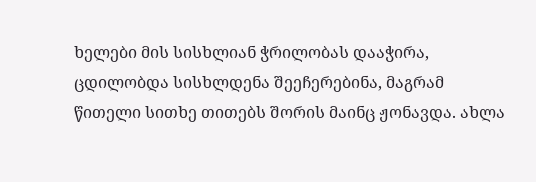ხელები მის სისხლიან ჭრილობას დააჭირა, ცდილობდა სისხლდენა შეეჩერებინა, მაგრამ წითელი სითხე თითებს შორის მაინც ჟონავდა. ახლა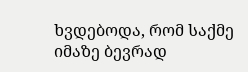ხვდებოდა, რომ საქმე იმაზე ბევრად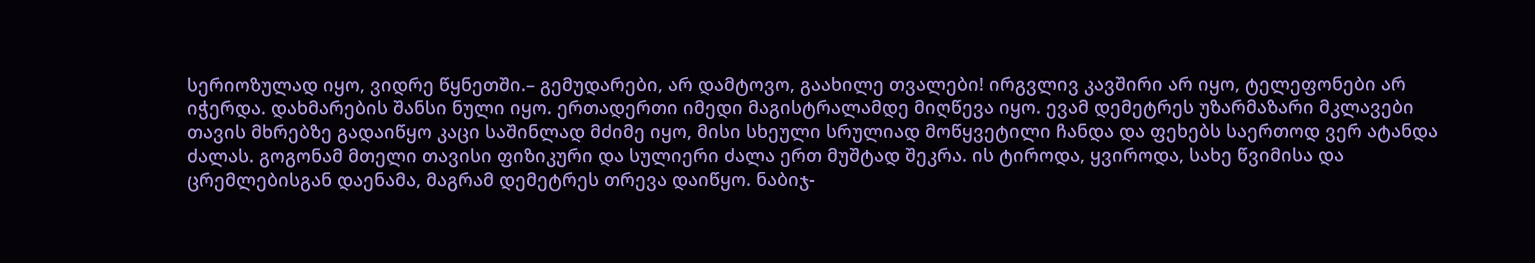სერიოზულად იყო, ვიდრე წყნეთში.– გემუდარები, არ დამტოვო, გაახილე თვალები! ირგვლივ კავშირი არ იყო, ტელეფონები არ იჭერდა. დახმარების შანსი ნული იყო. ერთადერთი იმედი მაგისტრალამდე მიღწევა იყო. ევამ დემეტრეს უზარმაზარი მკლავები თავის მხრებზე გადაიწყო კაცი საშინლად მძიმე იყო, მისი სხეული სრულიად მოწყვეტილი ჩანდა და ფეხებს საერთოდ ვერ ატანდა ძალას. გოგონამ მთელი თავისი ფიზიკური და სულიერი ძალა ერთ მუშტად შეკრა. ის ტიროდა, ყვიროდა, სახე წვიმისა და ცრემლებისგან დაენამა, მაგრამ დემეტრეს თრევა დაიწყო. ნაბიჯ-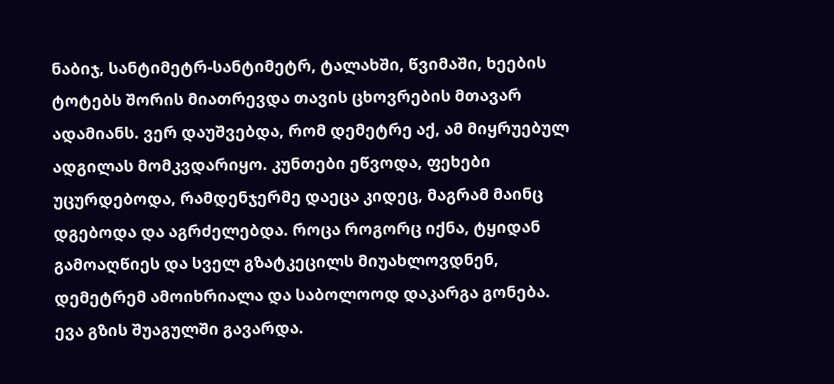ნაბიჯ, სანტიმეტრ-სანტიმეტრ, ტალახში, წვიმაში, ხეების ტოტებს შორის მიათრევდა თავის ცხოვრების მთავარ ადამიანს. ვერ დაუშვებდა, რომ დემეტრე აქ, ამ მიყრუებულ ადგილას მომკვდარიყო. კუნთები ეწვოდა, ფეხები უცურდებოდა, რამდენჯერმე დაეცა კიდეც, მაგრამ მაინც დგებოდა და აგრძელებდა. როცა როგორც იქნა, ტყიდან გამოაღწიეს და სველ გზატკეცილს მიუახლოვდნენ, დემეტრემ ამოიხრიალა და საბოლოოდ დაკარგა გონება. ევა გზის შუაგულში გავარდა.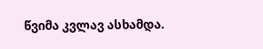წვიმა კვლავ ასხამდა.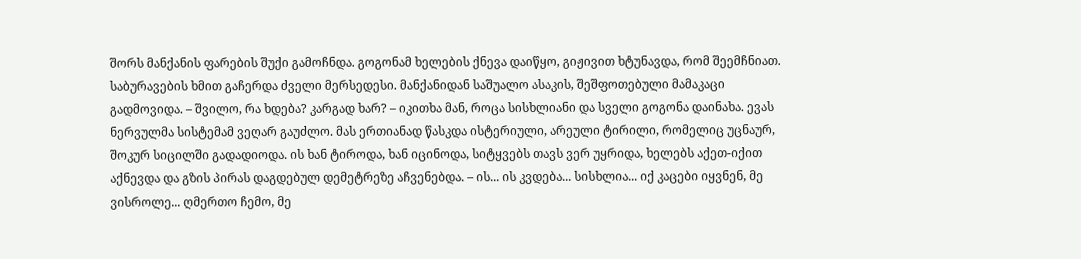შორს მანქანის ფარების შუქი გამოჩნდა. გოგონამ ხელების ქნევა დაიწყო, გიჟივით ხტუნავდა, რომ შეემჩნიათ. საბურავების ხმით გაჩერდა ძველი მერსედესი. მანქანიდან საშუალო ასაკის, შეშფოთებული მამაკაცი გადმოვიდა. – შვილო, რა ხდება? კარგად ხარ? – იკითხა მან, როცა სისხლიანი და სველი გოგონა დაინახა. ევას ნერვულმა სისტემამ ვეღარ გაუძლო. მას ერთიანად წასკდა ისტერიული, არეული ტირილი, რომელიც უცნაურ, შოკურ სიცილში გადადიოდა. ის ხან ტიროდა, ხან იცინოდა, სიტყვებს თავს ვერ უყრიდა, ხელებს აქეთ-იქით აქნევდა და გზის პირას დაგდებულ დემეტრეზე აჩვენებდა. – ის... ის კვდება... სისხლია... იქ კაცები იყვნენ, მე ვისროლე... ღმერთო ჩემო, მე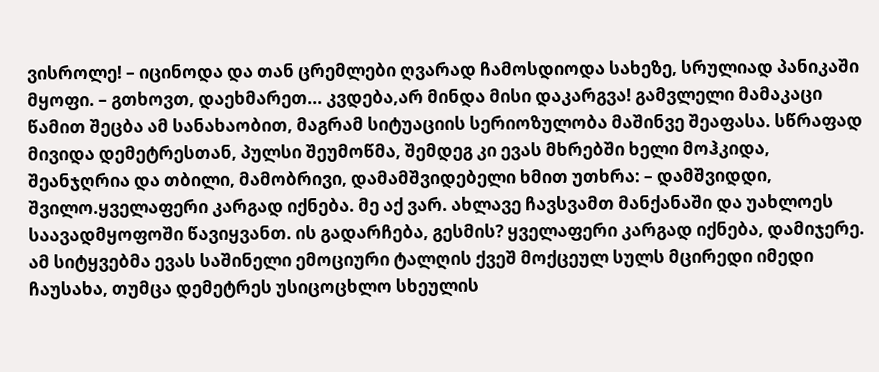ვისროლე! – იცინოდა და თან ცრემლები ღვარად ჩამოსდიოდა სახეზე, სრულიად პანიკაში მყოფი. – გთხოვთ, დაეხმარეთ... კვდება,არ მინდა მისი დაკარგვა! გამვლელი მამაკაცი წამით შეცბა ამ სანახაობით, მაგრამ სიტუაციის სერიოზულობა მაშინვე შეაფასა. სწრაფად მივიდა დემეტრესთან, პულსი შეუმოწმა, შემდეგ კი ევას მხრებში ხელი მოჰკიდა, შეანჯღრია და თბილი, მამობრივი, დამამშვიდებელი ხმით უთხრა: – დამშვიდდი, შვილო.ყველაფერი კარგად იქნება. მე აქ ვარ. ახლავე ჩავსვამთ მანქანაში და უახლოეს საავადმყოფოში წავიყვანთ. ის გადარჩება, გესმის? ყველაფერი კარგად იქნება, დამიჯერე. ამ სიტყვებმა ევას საშინელი ემოციური ტალღის ქვეშ მოქცეულ სულს მცირედი იმედი ჩაუსახა, თუმცა დემეტრეს უსიცოცხლო სხეულის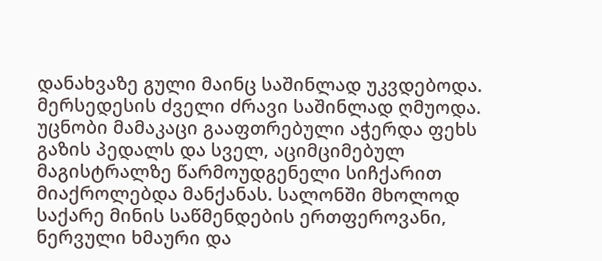დანახვაზე გული მაინც საშინლად უკვდებოდა. მერსედესის ძველი ძრავი საშინლად ღმუოდა. უცნობი მამაკაცი გააფთრებული აჭერდა ფეხს გაზის პედალს და სველ, აციმციმებულ მაგისტრალზე წარმოუდგენელი სიჩქარით მიაქროლებდა მანქანას. სალონში მხოლოდ საქარე მინის საწმენდების ერთფეროვანი, ნერვული ხმაური და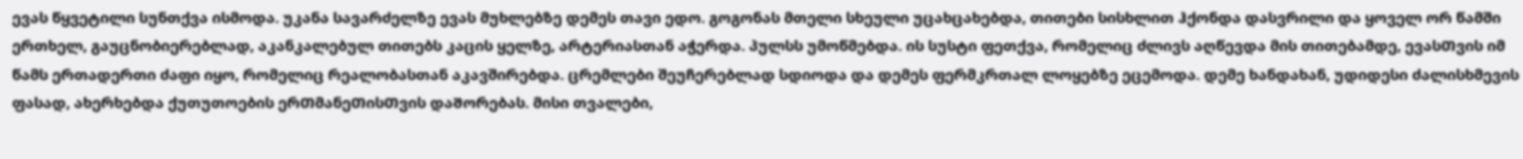ევას წყვეტილი სუნთქვა ისმოდა. უკანა სავარძელზე ევას მუხლებზე დემეს თავი ედო. გოგონას მთელი სხეული უცახცახებდა, თითები სისხლით ჰქონდა დასვრილი და ყოველ ორ წამში ერთხელ, გაუცნობიერებლად, აკანკალებულ თითებს კაცის ყელზე, არტერიასთან აჭერდა. პულსს უმოწმებდა. ის სუსტი ფეთქვა, რომელიც ძლივს აღწევდა მის თითებამდე, ევასᲗვის იმ წამს ერთადერთი ძაფი იყო, რომელიც რეალობასთან აკავშირებდა. ცრემლები შეუჩერებლად სდიოდა და დემეს ფერმკრთალ ლოყებზე ეცემოდა. დემე ხანდახან, უდიდესი ძალისხმევის ფასად, ახერხებდა ქუთუთოების ერᲗმანეᲗისᲗვის დაᲨორებას. მისი თვალები,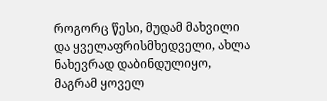როგორც წესი, მუდამ მახვილი და ყველაფრისმხედველი, ახლა ნახევრად დაბინდულიყო, მაგრამ ყოველ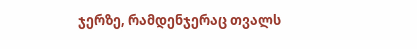ჯერზე, რამდენჯერაც თვალს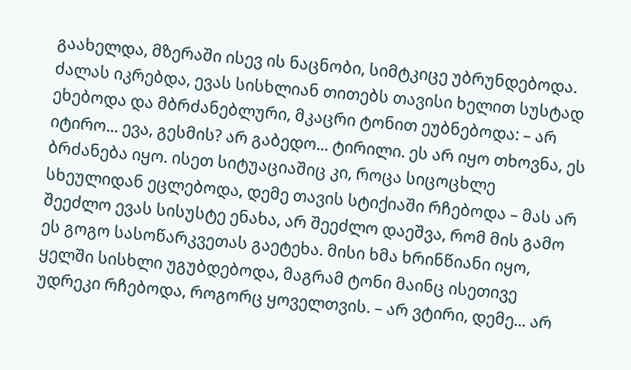გაახელდა, მზერაში ისევ ის ნაცნობი, სიმტკიცე უბრუნდებოდა. ძალას იკრებდა, ევას სისხლიან თითებს თავისი ხელით სუსტად ეხებოდა და მბრძანებლური, მკაცრი ტონით ეუბნებოდა: – არ იტირო... ევა, გესმის? არ გაბედო... ტირილი. ეს არ იყო თხოვნა, ეს ბრძანება იყო. ისეთ სიტუაციაშიც კი, როცა სიცოცხლე სხეულიდან ეცლებოდა, დემე თავის სტიქიაში რჩებოდა – მას არ შეეძლო ევას სისუსტე ენახა, არ შეეძლო დაეშვა, რომ მის გამო ეს გოგო სასოწარკვეთას გაეტეხა. მისი ხმა ხრინწიანი იყო, ყელში სისხლი უგუბდებოდა, მაგრამ ტონი მაინც ისეთივე უდრეკი რჩებოდა, როგორც ყოველთვის. – არ ვტირი, დემე... არ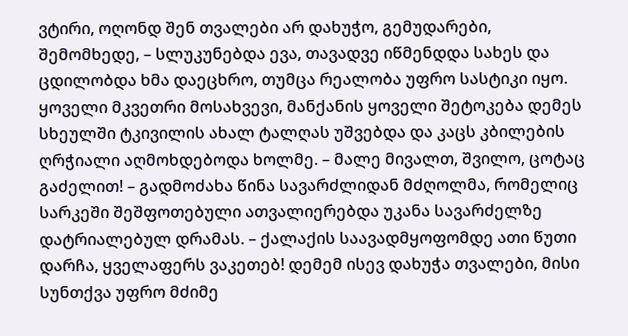ვტირი, ოღონდ შენ თვალები არ დახუჭო, გემუდარები, შემომხედე, – სლუკუნებდა ევა, თავადვე იწმენდდა სახეს და ცდილობდა ხმა დაეცხრო, თუმცა რეალობა უფრო სასტიკი იყო. ყოველი მკვეთრი მოსახვევი, მანქანის ყოველი შეტოკება დემეს სხეულში ტკივილის ახალ ტალღას უშვებდა და კაცს კბილების ღრჭიალი აღმოხდებოდა ხოლმე. – მალე მივალთ, შვილო, ცოტაც გაძელით! – გადმოძახა წინა სავარძლიდან მძღოლმა, რომელიც სარკეში შეშფოთებული ათვალიერებდა უკანა სავარძელზე დატრიალებულ დრამას. – ქალაქის საავადმყოფომდე ათი წუთი დარჩა, ყველაფერს ვაკეთებ! დემემ ისევ დახუჭა თვალები, მისი სუნთქვა უფრო მძიმე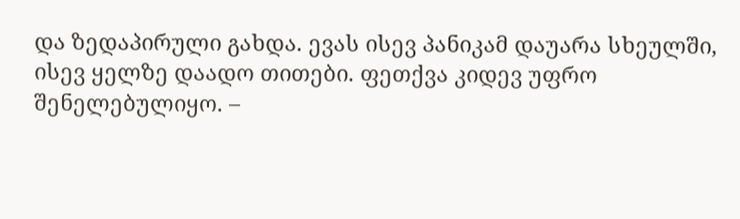და ზედაპირული გახდა. ევას ისევ პანიკამ დაუარა სხეულში, ისევ ყელზე დაადო თითები. ფეთქვა კიდევ უფრო შენელებულიყო. –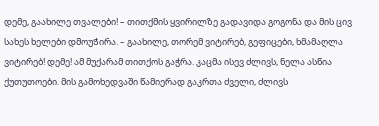დემე, გაახილე თვალები! – თითქმის ყვირილზე გადავიდა გოგონა და მის ცივ სახეს ხელები დმოუᲭირა. – გაახილე, თორემ ვიტირებ, გეფიცები, ხმამაღლა ვიტირებ! დემე! ამ მუქარამ თითქოს გაჭრა. კაცმა ისევ ძლივს, ნელა ასწია ქუთუთოები. მის გამოხედვაში წამიერად გაკრთა ძველი, ძლივს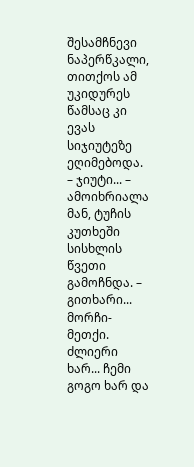შესამჩნევი ნაპერწკალი, თითქოს ამ უკიდურეს წამსაც კი ევას სიჯიუტეზე ეღიმებოდა. – ჯიუტი... – ამოიხრიალა მან, ტუჩის კუთხეში სისხლის წვეთი გამოჩნდა. – გითხარი... მორჩი-მეთქი. ძლიერი ხარ... ჩემი გოგო ხარ და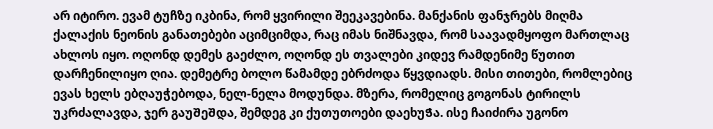არ იტირო. ევამ ტუჩზე იკბინა, რომ ყვირილი შეეკავებინა. მანქანის ფანჯრებს მიღმა ქალაქის ნეონის განათებები აციმციმდა, რაც იმას ნიშნავდა, რომ საავადმყოფო მართლაც ახლოს იყო. ოღონდ დემეს გაეძლო, ოღონდ ეს თვალები კიდევ რამდენიმე წუთით დარჩენილიყო ღია. დემეტრე ბოლო წამამდე ებრძოდა წყვდიადს. მისი თითები, რომლებიც ევას ხელს ებღაუჭებოდა, ნელ-ნელა მოდუნდა. მზერა, რომელიც გოგონას ტირილს უკრძალავდა, ჯერ გაუᲨეᲨდა, შემდეგ კი ქუთუთოები დაეხუᲭა. ისე ჩაიძირა უგონო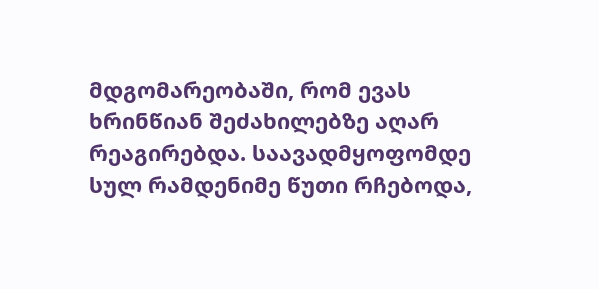მდგომარეობაში, რომ ევას ხრინწიან შეძახილებზე აღარ რეაგირებდა. საავადმყოფომდე სულ რამდენიმე წუთი რჩებოდა,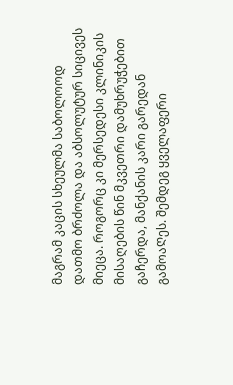მაგრამ კაცის სხეულმა საბოლოოდ დათმო ბრძოლა და აბსოლუტურ სიცივეს მიეცა. როგორც კი მერსედესი კლინიკის მისაღების წინ მკვეთრი დამუხრუჭებით გაჩერდა, მანქანის კარი გარედან გამოაᲦეს. შემდეგ ყველაფერი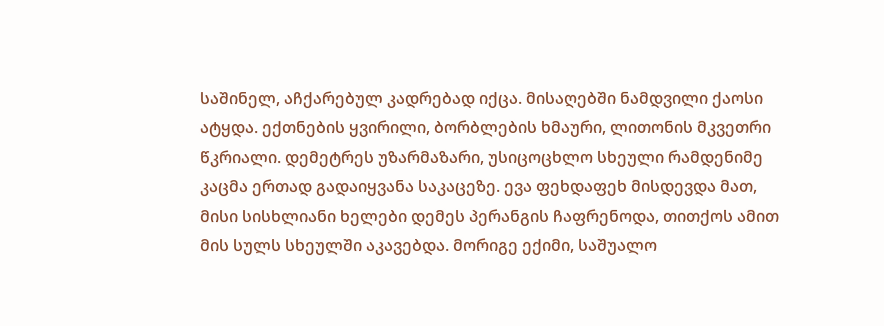საშინელ, აჩქარებულ კადრებად იქცა. მისაღებში ნამდვილი ქაოსი ატყდა. ექთნების ყვირილი, ბორბლების ხმაური, ლითონის მკვეთრი წკრიალი. დემეტრეს უზარმაზარი, უსიცოცხლო სხეული რამდენიმე კაცმა ერთად გადაიყვანა საკაცეზე. ევა ფეხდაფეხ მისდევდა მათ, მისი სისხლიანი ხელები დემეს პერანგის ჩაფრენოდა, თითქოს ამით მის სულს სხეულში აკავებდა. მორიგე ექიმი, საშუალო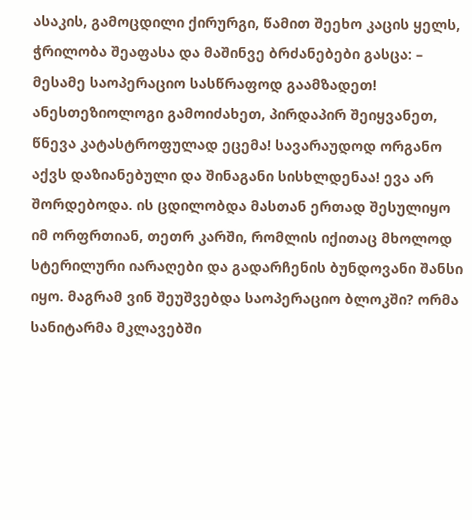ასაკის, გამოცდილი ქირურგი, წამით შეეხო კაცის ყელს, ჭრილობა შეაფასა და მაშინვე ბრძანებები გასცა: – მესამე საოპერაციო სასწრაფოდ გაამზადეთ! ანესთეზიოლოგი გამოიძახეთ, პირდაპირ შეიყვანეთ, წნევა კატასტროფულად ეცემა! სავარაუდოდ ორგანო აქვს დაზიანებული და შინაგანი სისხლდენაა! ევა არ შორდებოდა. ის ცდილობდა მასთან ერთად შესულიყო იმ ორფრთიან, თეთრ კარში, რომლის იქითაც მხოლოდ სტერილური იარაღები და გადარჩენის ბუნდოვანი შანსი იყო. მაგრამ ვინ შეუშვებდა საოპერაციო ბლოკში? ორმა სანიტარმა მკლავებში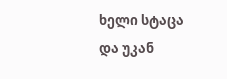ხელი სტაცა და უკან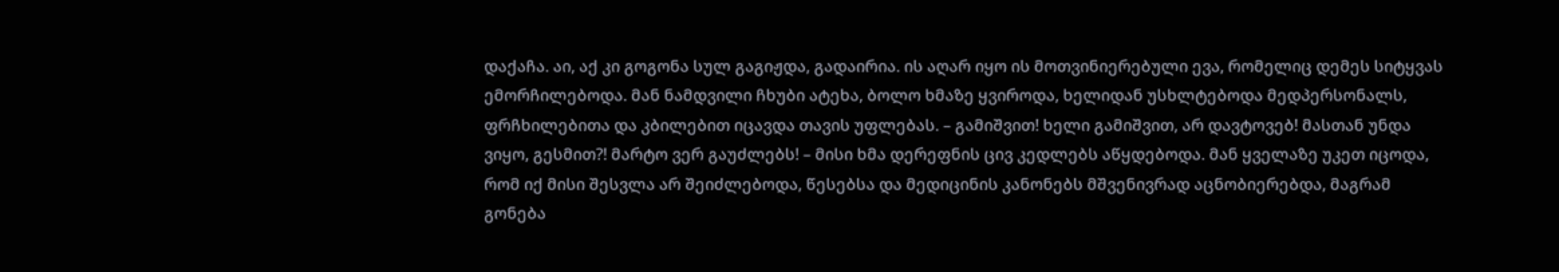დაქაჩა. აი, აქ კი გოგონა სულ გაგიჟდა, გადაირია. ის აღარ იყო ის მოთვინიერებული ევა, რომელიც დემეს სიტყვას ემორჩილებოდა. მან ნამდვილი ჩხუბი ატეხა, ბოლო ხმაზე ყვიროდა, ხელიდან უსხლტებოდა მედპერსონალს, ფრჩხილებითა და კბილებით იცავდა თავის უფლებას. – გამიშვით! ხელი გამიშვით, არ დავტოვებ! მასთან უნდა ვიყო, გესმით?! მარტო ვერ გაუძლებს! – მისი ხმა დერეფნის ცივ კედლებს აწყდებოდა. მან ყველაზე უკეთ იცოდა, რომ იქ მისი შესვლა არ შეიძლებოდა, წესებსა და მედიცინის კანონებს მშვენივრად აცნობიერებდა, მაგრამ გონება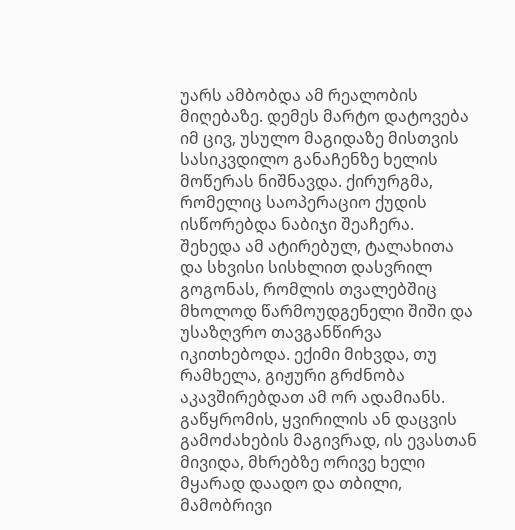უარს ამბობდა ამ რეალობის მიღებაზე. დემეს მარტო დატოვება იმ ცივ, უსულო მაგიდაზე მისთვის სასიკვდილო განაᲩენზე ხელის მოწერას ნიშნავდა. ქირურგმა, რომელიც საოპერაციო ქუდის ისწორებდა ნაბიჯი შეაჩერა. შეხედა ამ ატირებულ, ტალახითა და სხვისი სისხლით დასვრილ გოგონას, რომლის თვალებშიც მხოლოდ წარმოუდგენელი შიში და უსაზღვრო თავგანწირვა იკითხებოდა. ექიმი მიხვდა, თუ რამხელა, გიჟური გრძნობა აკავშირებდათ ამ ორ ადამიანს. გაწყრომის, ყვირილის ან დაცვის გამოძახების მაგივრად, ის ევასთან მივიდა, მხრებზე ორივე ხელი მყარად დაადო და თბილი, მამობრივი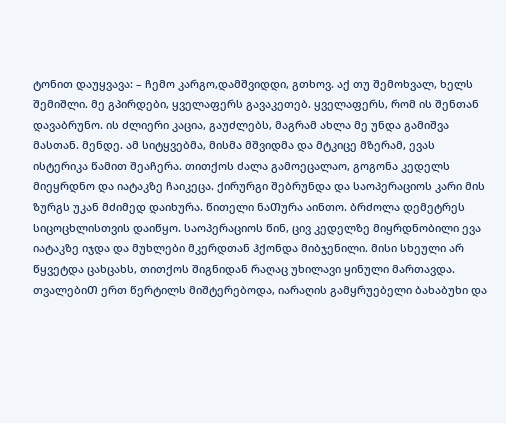ტონით დაუყვავა: – ჩემო კარგო,დამშვიდდი, გთხოვ. აქ თუ შემოხვალ, ხელს შემიშლი. მე გპირდები, ყველაფერს გავაკეთებ. ყველაფერს, რომ ის შენთან დავაბრუნო. ის ძლიერი კაცია, გაუძლებს, მაგრამ ახლა მე უნდა გამიშვა მასთან. მენდე. ამ სიტყვებმა, მისმა მშვიდმა და მტკიცე მზერამ, ევას ისტერიკა წამით შეაჩერა. თითქოს ძალა გამოეცალაო, გოგონა კედელს მიეყრდნო და იატაკზე ჩაიკეცა. ქირურგი შებრუნდა და საოპერაციოს კარი მის ზურგს უკან მძიმედ დაიხურა. წითელი ნაᲗურა აინთო. ბრძოლა დემეტრეს სიცოცხლისთვის დაიწყო. საოპერაციოს წინ, ცივ კედელზე მიყრდნობილი ევა იატაკზე იჯდა და მუხლები მკერდთან ჰქონდა მიბჯენილი. მისი სხეული არ წყვეტდა ცახცახს, თითქოს შიგნიდან რაღაც უხილავი ყინული მართავდა. თვალებიᲗ ერთ წერტილს მიშტერებოდა, იარაღის გამყრუებელი ბახაბუხი და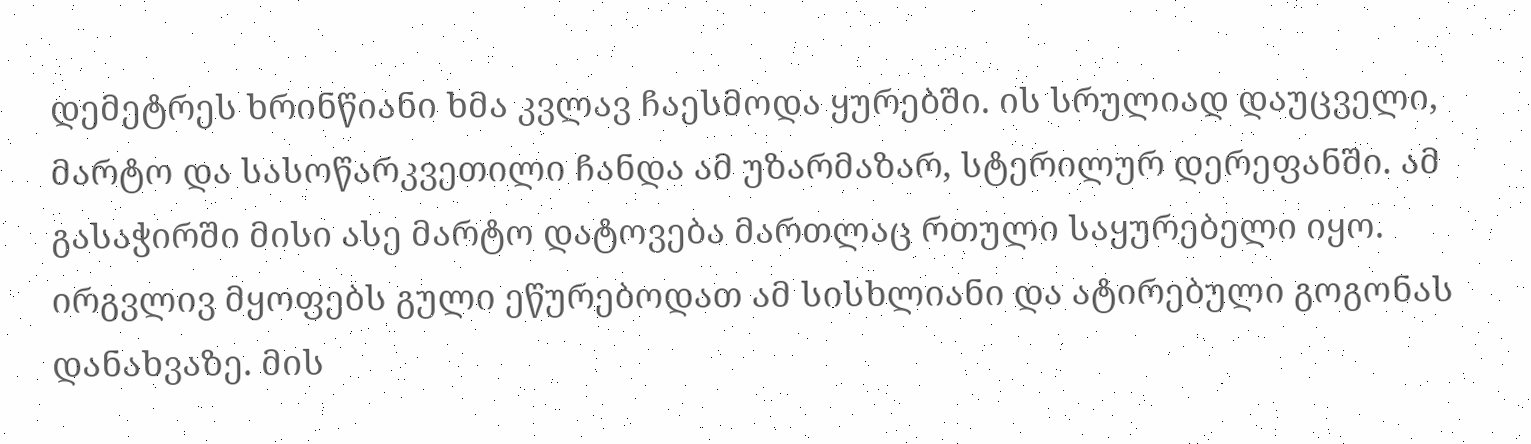დემეტრეს ხრინწიანი ხმა კვლავ ჩაესმოდა ყურებში. ის სრულიად დაუცველი, მარტო და სასოწარკვეთილი ჩანდა ამ უზარმაზარ, სტერილურ დერეფანში. ამ გასაჭირში მისი ასე მარტო დატოვება მართლაც რთული საყურებელი იყო. ირგვლივ მყოფებს გული ეწურებოდათ ამ სისხლიანი და ატირებული გოგონას დანახვაზე. მის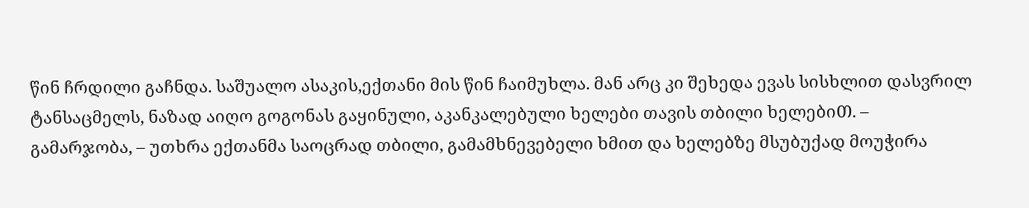წინ ჩრდილი გაჩნდა. საშუალო ასაკის,ექთანი მის წინ ჩაიმუხლა. მან არც კი შეხედა ევას სისხლით დასვრილ ტანსაცმელს, ნაზად აიღო გოგონას გაყინული, აკანკალებული ხელები თავის თბილი ხელებიᲗ. – გამარჯობა, – უთხრა ექთანმა საოცრად თბილი, გამამხნევებელი ხმით და ხელებზე მსუბუქად მოუჭირა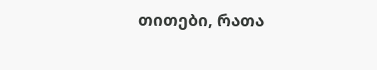თითები, რათა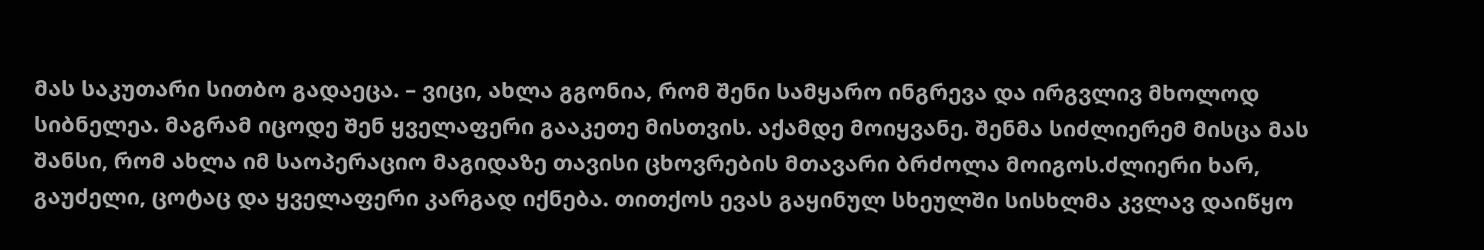მას საკუთარი სითბო გადაეცა. – ვიცი, ახლა გგონია, რომ შენი სამყარო ინგრევა და ირგვლივ მხოლოდ სიბნელეა. მაგრამ იცოდე Შენ ყველაფერი გააკეთე მისთვის. აქამდე მოიყვანე. შენმა სიძლიერემ მისცა მას შანსი, რომ ახლა იმ საოპერაციო მაგიდაზე თავისი ცხოვრების მთავარი ბრძოლა მოიგოს.ძლიერი ხარ, გაუძელი, ცოტაც და ყველაფერი კარგად იქნება. თითქოს ევას გაყინულ სხეულში სისხლმა კვლავ დაიწყო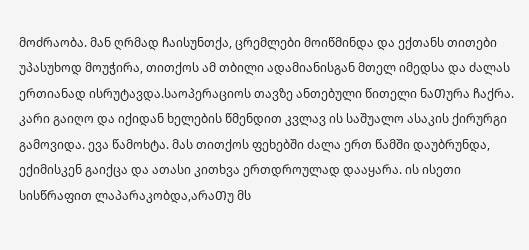მოძრაობა. მან ღრმად ჩაისუნთქა, ცრემლები მოიწმინდა და ექთანს თითები უპასუხოდ მოუჭირა, თითქოს ამ თბილი ადამიანისგან მთელ იმედსა და ძალას ერთიანად ისრუტავდა.საოპერაციოს თავზე ანთებული წითელი ნაᲗურა ჩაქრა. კარი გაიღო და იქიდან ხელების წმენდით კვლავ ის საშუალო ასაკის ქირურგი გამოვიდა. ევა წამოხტა. მას თითქოს ფეხებში ძალა ერთ წამში დაუბრუნდა, ექიმისკენ გაიქცა და ათასი კითხვა ერთდროულად დააყარა. ის ისეთი სისწრაფით ლაპარაკობდა,არაᲗუ მს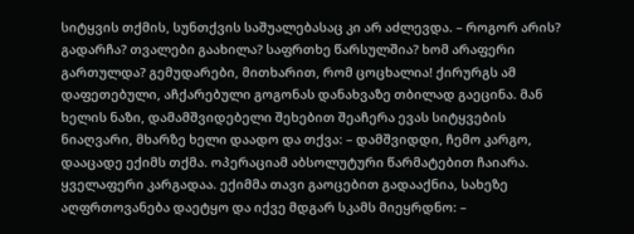სიტყვის თქმის, სუნთქვის საშუალებასაც კი არ აძლევდა. – როგორ არის? გადარჩა? თვალები გაახილა? საფრთხე წარსულშია? ხომ არაფერი გართულდა? გემუდარები, მითხარით, რომ ცოცხალია! ქირურგს ამ დაფეთებული, აჩქარებული გოგონას დანახვაზე თბილად გაეცინა. მან ხელის ნაზი, დამამშვიდებელი შეხებით შეაჩერა ევას სიტყვების ნიაღვარი, მხარზე ხელი დაადო და თქვა: – დამშვიდდი, ჩემო კარგო, დააცადე ექიმს თქმა. ოპერაციამ აბსოლუტური წარმატებით ჩაიარა. ყველაფერი კარგადაა. ექიმმა თავი გაოცებით გადააქნია, სახეზე აღფრთოვანება დაეტყო და იქვე მდგარ სკამს მიეყრდნო: –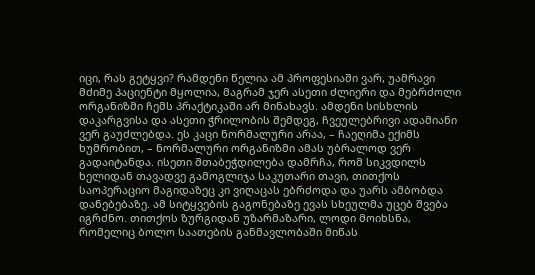იცი, რას გეტყვი? რამდენი წელია ამ პროფესიაში ვარ, უამრავი მძიმე პაციენტი მყოლია, მაგრამ ჯერ ასეთი ძლიერი და მებრძოლი ორგანიზმი ჩემს პრაქტიკაში არ მინახავს. ამდენი სისხლის დაკარგვისა და ასეთი ჭრილობის შემდეგ, ჩვეულებრივი ადამიანი ვერ გაუძლებდა. ეს კაცი ნორმალური არაა, – ჩაეღიმა ექიმს ხუმრობით, – ნორმალური ორგანიზმი ამას უბრალოდ ვერ გადაიტანდა. ისეთი შთაბეჭდილება დამრჩა, რომ სიკვდილს ხელიდან თავადვე გამოგლიჯა საკუთარი თავი, თითქოს საოპერაციო მაგიდაზეც კი ვიღაცას ებრძოდა და უარს ამბობდა დანებებაზე. ამ სიტყვების გაგონებაზე ევას სხეულმა უცებ შვება იგრძნო. თითქოს ზურგიდან უზარმაზარი, ლოდი მოიხსნა, რომელიც ბოლო საათების განმავლობაში მიწას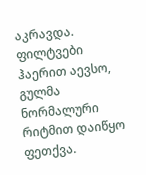აკრავდა. ფილტვები ჰაერით აევსო, გულმა ნორმალური რიტმით დაიწყო ფეთქვა.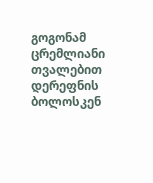გოგონამ ცრემლიანი თვალებით დერეფნის ბოლოსკენ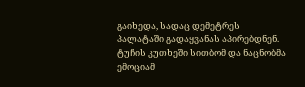გაიხედა, სადაც დემეტრეს პალატაში გადაყვანას აპირებდნენ. ტუჩის კუთხეში სითბომ და ნაცნობმა ემოციამ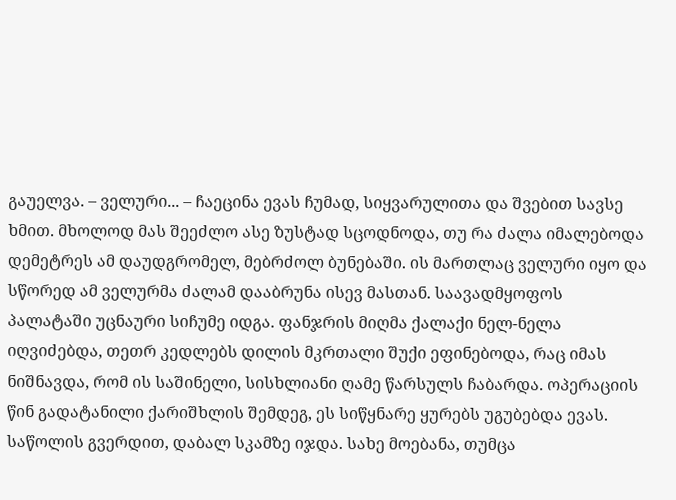გაუელვა. – ველური... – ჩაეცინა ევას ჩუმად, სიყვარულითა და შვებით სავსე ხმით. მხოლოდ მას შეეძლო ასე ზუსტად სცოდნოდა, თუ რა ძალა იმალებოდა დემეტრეს ამ დაუდგრომელ, მებრძოლ ბუნებაში. ის მართლაც ველური იყო და სწორედ ამ ველურმა ძალამ დააბრუნა ისევ მასთან. საავადმყოფოს პალატაში უცნაური სიჩუმე იდგა. ფანჯრის მიღმა ქალაქი ნელ-ნელა იღვიძებდა, თეთრ კედლებს დილის მკრთალი შუქი ეფინებოდა, რაც იმას ნიშნავდა, რომ ის საშინელი, სისხლიანი ღამე წარსულს ჩაბარდა. ოპერაციის წინ გადატანილი ქარიშხლის შემდეგ, ეს სიწყნარე ყურებს უგუბებდა ევას. საწოლის გვერდით, დაბალ სკამზე იჯდა. სახე მოებანა, თუმცა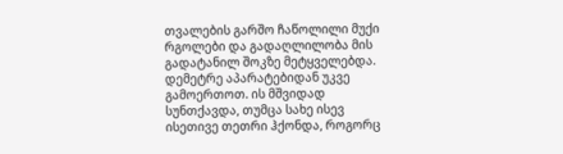თვალების გარშო ჩაწოლილი მუქი რგოლები და გადაღლილობა მის გადატანილ შოკზე მეტყველებდა. დემეტრე აპარატებიდან უკვე გამოერთოთ. ის მშვიდად სუნთქავდა, თუმცა სახე ისევ ისეთივე თეთრი ჰქონდა, როგორც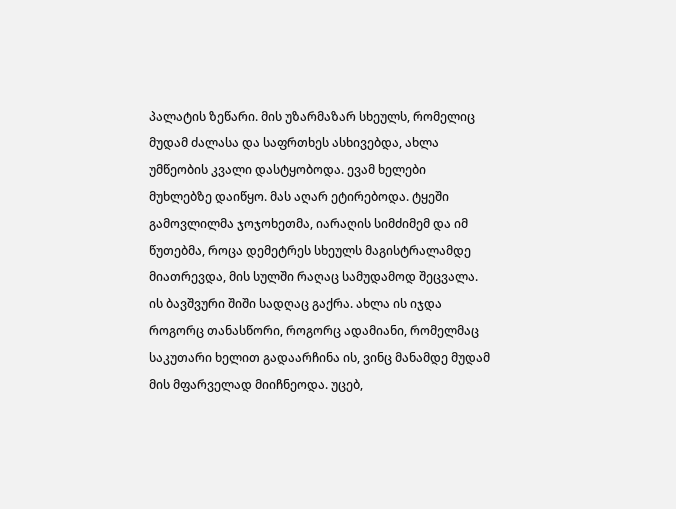პალატის ზეწარი. მის უზარმაზარ სხეულს, რომელიც მუდამ ძალასა და საფრთხეს ასხივებდა, ახლა უმწეობის კვალი დასტყობოდა. ევამ ხელები მუხლებზე დაიწყო. მას აღარ ეტირებოდა. ტყეში გამოვლილმა ჯოჯოხეთმა, იარაღის სიმძიმემ და იმ წუთებმა, როცა დემეტრეს სხეულს მაგისტრალამდე მიათრევდა, მის სულში რაღაც სამუდამოდ შეცვალა. ის ბავშვური შიში სადღაც გაქრა. ახლა ის იჯდა როგორც თანასწორი, როგორც ადამიანი, რომელმაც საკუთარი ხელით გადაარჩინა ის, ვინც მანამდე მუდამ მის მფარველად მიიჩნეოდა. უცებ,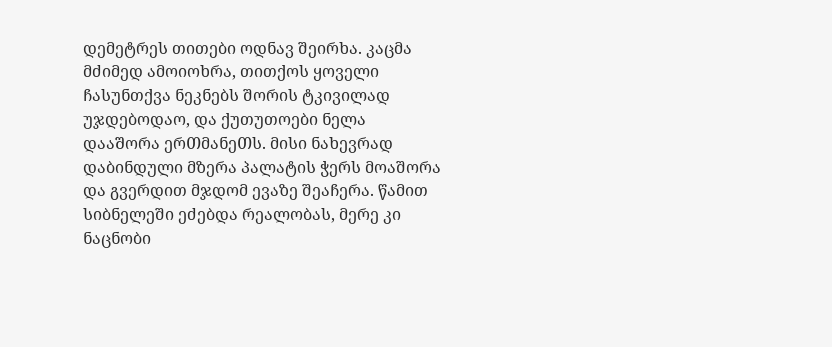დემეტრეს თითები ოდნავ შეირხა. კაცმა მძიმედ ამოიოხრა, თითქოს ყოველი ჩასუნთქვა ნეკნებს შორის ტკივილად უჯდებოდაო, და ქუთუთოები ნელა დააᲨორა ერᲗმანეᲗს. მისი ნახევრად დაბინდული მზერა პალატის ჭერს მოაშორა და გვერდით მჯდომ ევაზე შეაჩერა. წამით სიბნელეში ეძებდა რეალობას, მერე კი ნაცნობი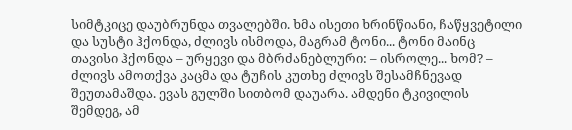სიმტკიცე დაუბრუნდა თვალებში. ხმა ისეთი ხრინწიანი, ჩაწყვეტილი და სუსტი ჰქონდა, ძლივს ისმოდა, მაგრამ ტონი... ტონი მაინც თავისი ჰქონდა – ურყევი და მბრძანებლური: – ისროლე... ხომ? – ძლივს ამოთქვა კაცმა და ტუჩის კუთხე ძლივს შესამჩნევად შეუთამაშდა. ევას გულში სითბომ დაუარა. ამდენი ტკივილის შემდეგ, ამ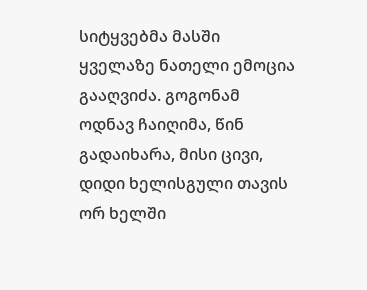სიტყვებმა მასში ყველაზე ნათელი ემოცია გააღვიძა. გოგონამ ოდნავ ჩაიღიმა, წინ გადაიხარა, მისი ცივი, დიდი ხელისგული თავის ორ ხელში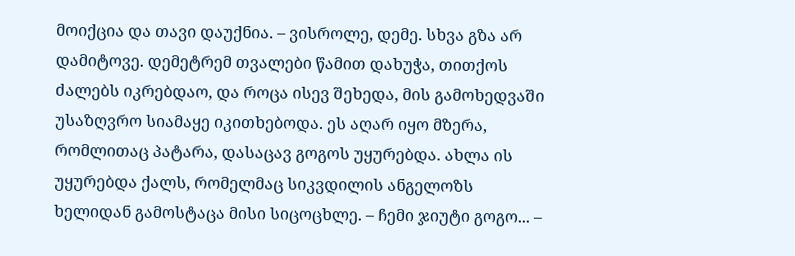მოიქცია და თავი დაუქნია. – ვისროლე, დემე. სხვა გზა არ დამიტოვე. დემეტრემ თვალები წამით დახუჭა, თითქოს ძალებს იკრებდაო, და როცა ისევ შეხედა, მის გამოხედვაში უსაზღვრო სიამაყე იკითხებოდა. ეს აღარ იყო მზერა, რომლითაც პატარა, დასაცავ გოგოს უყურებდა. ახლა ის უყურებდა ქალს, რომელმაც სიკვდილის ანგელოზს ხელიდან გამოსტაცა მისი სიცოცხლე. – ჩემი ჯიუტი გოგო... –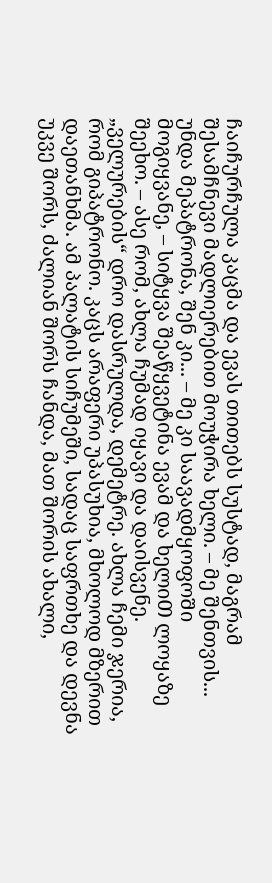ჩაიჩურჩულა კაცმა და ევას თითებს სუსტად, მაგრამ შესამჩნევი მადლიერებით მოუჭირა ხელი. – მე შენთვის... უნდა მეპატრონა, შენ კი... – მე კი საავადმყოფოᲨი მოგიყვანე, – სიტყვა შეაწყვეტინა ევამ და ხელიᲗ ლოყაზე შეეხო. – ასე რომ, ახლა ჩუმად იყავი და დაისვენე. „ველურების“ დრო დასრულდა, დემეტრე. ახლა ჩემი ჯერია, რომ გიპატრონო. კაცს არაფერი უპასუხია, მხოლოდ მზერით დაეთანხმა. ამ პალატის სიჩუმეში, სადაც საფრთხე და დევნა უკვე შორს, ძალიან შორს ჩანდა, მათ შორის ახალი,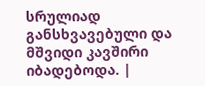სრულიად განსხვავებული და მშვიდი კავშირი იბადებოდა. |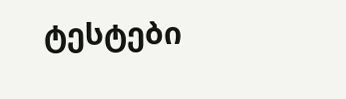ტესტები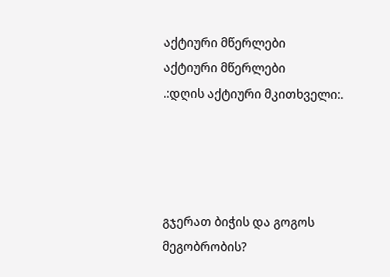აქტიური მწერლები
აქტიური მწერლები
.:დღის აქტიური მკითხველი:.




გჯერათ ბიჭის და გოგოს მეგობრობის?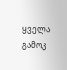ყველა გამოკ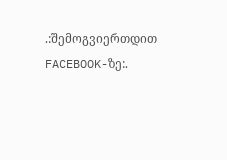.:შემოგვიერთდით FACEBOOK-ზე:.